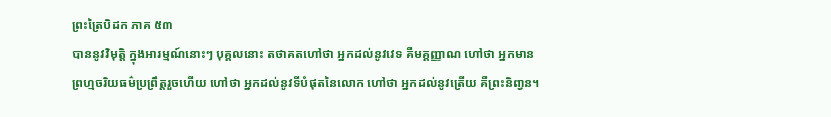ព្រះត្រៃបិដក ភាគ ៥៣
បាននូវវិមុត្តិ ក្នុងអារម្មណ៍នោះៗ បុគ្គលនោះ តថាគតហៅថា អ្នកដល់នូវវេទ គឺមគ្គញ្ញាណ ហៅថា អ្នកមានព្រហ្មចរិយធម៌ប្រព្រឹត្តរួចហើយ ហៅថា អ្នកដល់នូវទីបំផុតនៃលោក ហៅថា អ្នកដល់នូវត្រើយ គឺព្រះនិពា្វន។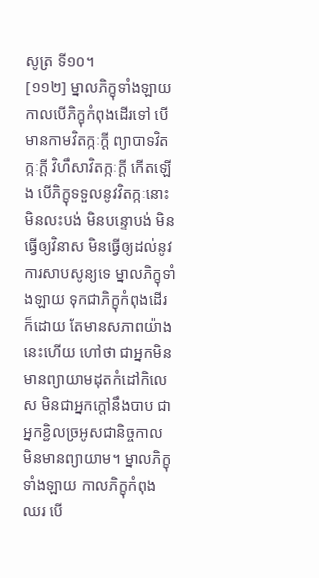សូត្រ ទី១០។
[១១២] ម្នាលភិក្ខុទាំងឡាយ កាលបើភិក្ខុកំពុងដើរទៅ បើមានកាមវិតក្កៈក្ដី ព្យាបាទវិតក្កៈក្ដី វិហឹសាវិតក្កៈក្ដី កើតឡើង បើភិក្ខុទទួលនូវវិតក្កៈនោះ មិនលះបង់ មិនបន្ទោបង់ មិនធ្វើឲ្យវិនាស មិនធ្វើឲ្យដល់នូវការសាបសូន្យទេ ម្នាលភិក្ខុទាំងឡាយ ទុកជាភិក្ខុកំពុងដើរក៏ដោយ តែមានសភាពយ៉ាងនេះហើយ ហៅថា ជាអ្នកមិនមានព្យាយាមដុតកំដៅកិលេស មិនជាអ្នកក្ដៅនឹងបាប ជាអ្នកខ្ជិលច្រអូសជានិច្ចកាល មិនមានព្យាយាម។ ម្នាលភិក្ខុទាំងឡាយ កាលភិក្ខុកំពុងឈរ បើ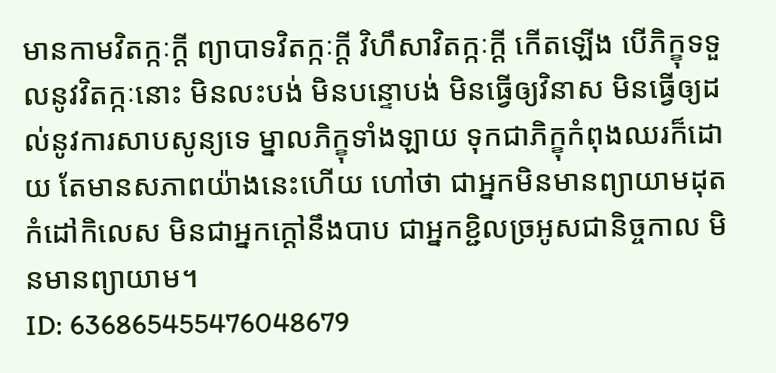មានកាមវិតក្កៈក្ដី ព្យាបាទវិតក្កៈក្ដី វិហឹសាវិតក្កៈក្ដី កើតឡើង បើភិក្ខុទទួលនូវវិតក្កៈនោះ មិនលះបង់ មិនបន្ទោបង់ មិនធ្វើឲ្យវិនាស មិនធ្វើឲ្យដល់នូវការសាបសូន្យទេ ម្នាលភិក្ខុទាំងឡាយ ទុកជាភិក្ខុកំពុងឈរក៏ដោយ តែមានសភាពយ៉ាងនេះហើយ ហៅថា ជាអ្នកមិនមានព្យាយាមដុតកំដៅកិលេស មិនជាអ្នកក្ដៅនឹងបាប ជាអ្នកខ្ជិលច្រអូសជានិច្ចកាល មិនមានព្យាយាម។
ID: 636865455476048679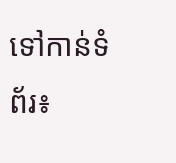ទៅកាន់ទំព័រ៖